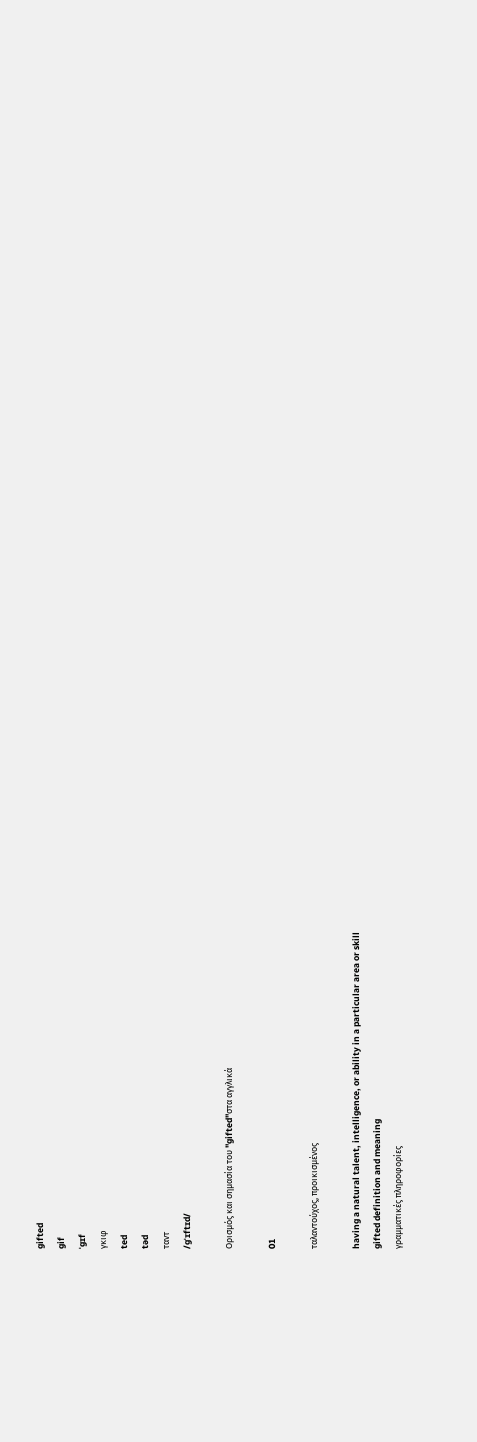gifted
gif
ˈgɪf
γκιφ
ted
təd
ταντ
/ɡˈɪftɪd/

Ορισμός και σημασία του "gifted"στα αγγλικά

01

ταλαντούχος, προικισμένος

having a natural talent, intelligence, or ability in a particular area or skill
gifted definition and meaning
γραμματικές πληροφορίες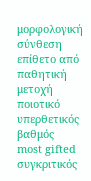μορφολογική σύνθεση
επίθετο από παθητική μετοχή
ποιοτικό
υπερθετικός βαθμός
most gifted
συγκριτικός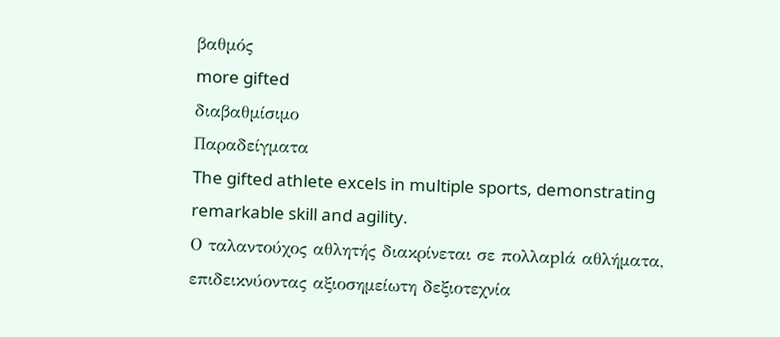βαθμός
more gifted
διαβαθμίσιμο
Παραδείγματα
The gifted athlete excels in multiple sports, demonstrating remarkable skill and agility.
Ο ταλαντούχος αθλητής διακρίνεται σε πολλαplά αθλήματα, επιδεικνύοντας αξιοσημείωτη δεξιοτεχνία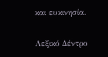και ευκινησία.

Λεξικό Δέντρο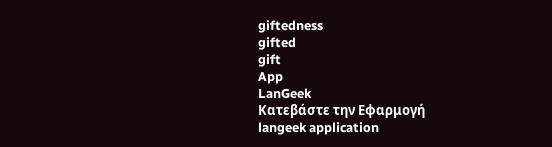giftedness
gifted
gift
App
LanGeek
Κατεβάστε την Εφαρμογή
langeek application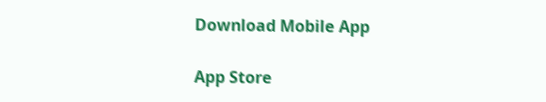Download Mobile App

App Store